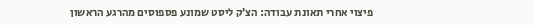פיצוי אחרי תאונת עבודה: הצ’ק ליסט שמונע פספוסים מהרגע הראשון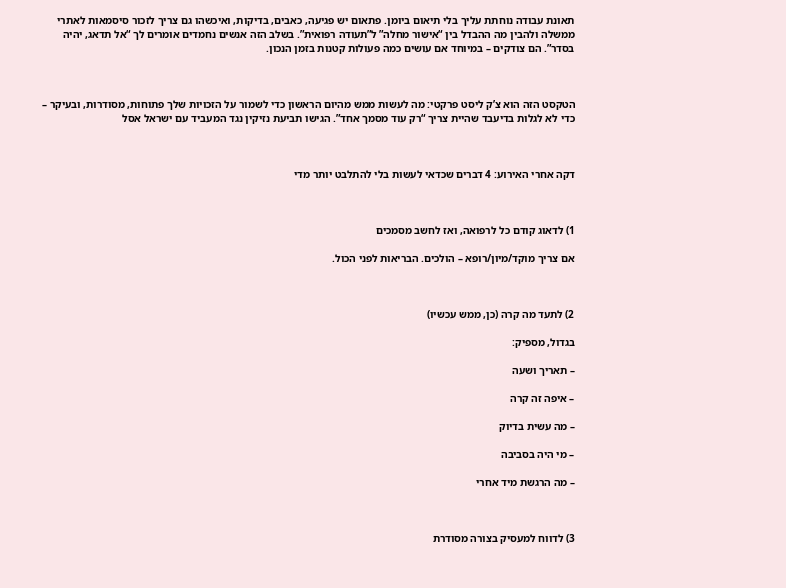תאונת עבודה נוחתת עליך בלי תיאום ביומן. פתאום יש פגיעה, כאבים, בדיקות, ואיכשהו גם צריך לזכור סיסמאות לאתרי ממשלה ולהבין מה ההבדל בין “אישור מחלה” ל”תעודה רפואית”. בשלב הזה אנשים נחמדים אומרים לך “אל תדאג, יהיה בסדר”. הם צודקים – במיוחד אם עושים כמה פעולות קטנות בזמן הנכון.



הטקסט הזה הוא צ’ק ליסט פרקטי: מה לעשות ממש מהיום הראשון כדי לשמור על הזכויות שלך פתוחות, מסודרות, ובעיקר – כדי לא לגלות בדיעבד שהיית צריך “רק עוד מסמך אחד”. הגישו תביעת נזיקין נגד המעביד עם ישראל אסל



דקה אחרי האירוע: 4 דברים שכדאי לעשות בלי להתלבט יותר מדי



1) לדאוג קודם כל לרפואה, ואז לחשב מסמכים

אם צריך מוקד/מיון/רופא – הולכים. הבריאות לפני הכול.



2) לתעד מה קרה (כן, ממש עכשיו)

בגדול, מספיק:

– תאריך ושעה

– איפה זה קרה

– מה עשית בדיוק

– מי היה בסביבה

– מה הרגשת מיד אחרי



3) לדווח למעסיק בצורה מסודרת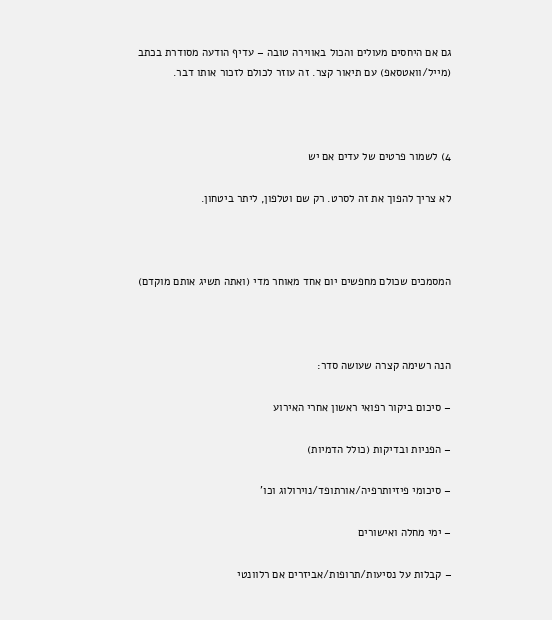גם אם היחסים מעולים והכול באווירה טובה – עדיף הודעה מסודרת בכתב (מייל/וואטסאפ) עם תיאור קצר. זה עוזר לכולם לזכור אותו דבר.



4) לשמור פרטים של עדים אם יש

לא צריך להפוך את זה לסרט. רק שם וטלפון, ליתר ביטחון.



המסמכים שכולם מחפשים יום אחד מאוחר מדי (ואתה תשיג אותם מוקדם)



הנה רשימה קצרה שעושה סדר:

– סיכום ביקור רפואי ראשון אחרי האירוע

– הפניות ובדיקות (כולל הדמיות)

– סיכומי פיזיותרפיה/אורתופד/נוירולוג וכו’

– ימי מחלה ואישורים

– קבלות על נסיעות/תרופות/אביזרים אם רלוונטי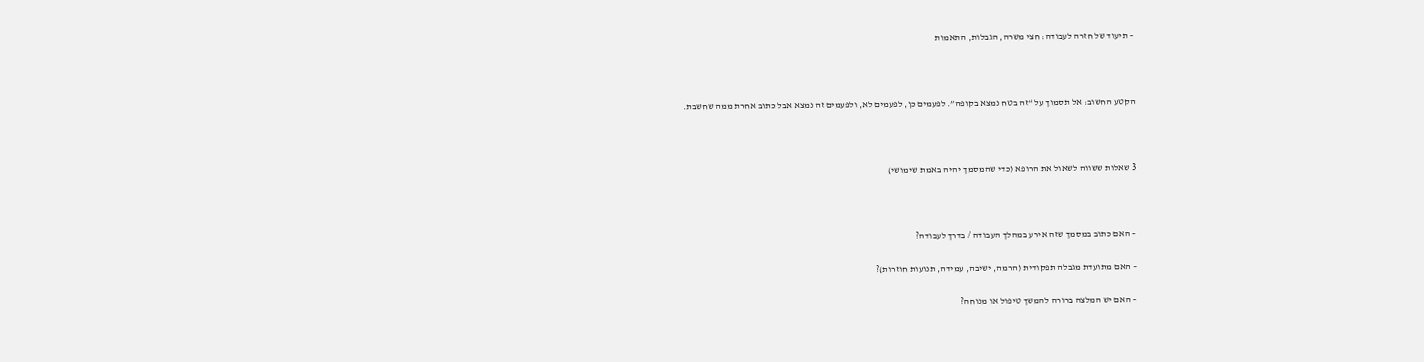– תיעוד של חזרה לעבודה: חצי משרה, הגבלות, התאמות



הקטע החשוב: אל תסמוך על “זה בטח נמצא בקופה”. לפעמים כן, לפעמים לא, ולפעמים זה נמצא אבל כתוב אחרת ממה שחשבת.



3 שאלות ששווה לשאול את הרופא (כדי שהמסמך יהיה באמת שימושי)



– האם כתוב במסמך שזה אירע במהלך העבודה / בדרך לעבודה?

– האם מתועדת מגבלה תפקודית (הרמה, ישיבה, עמידה, תנועות חוזרות)?

– האם יש המלצה ברורה להמשך טיפול או מנוחה?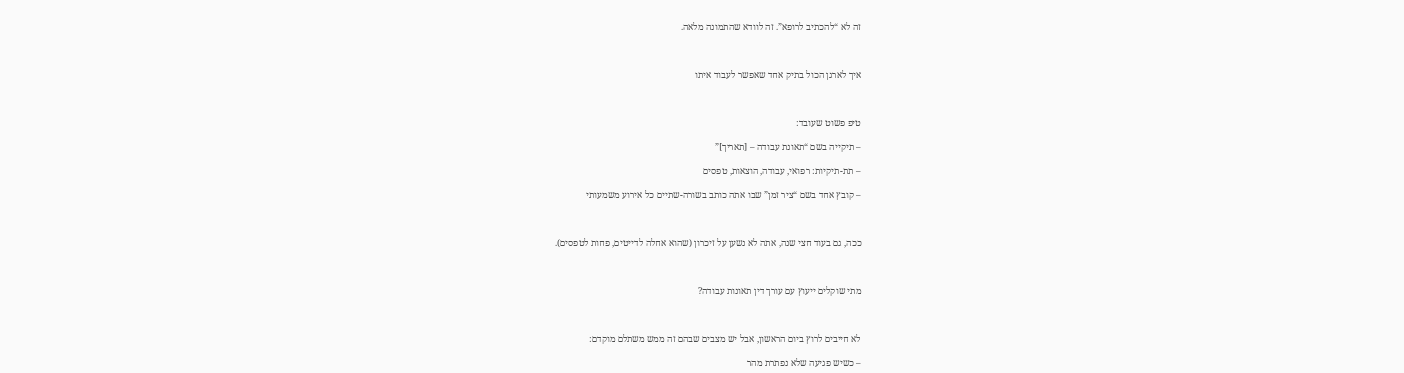זה לא “להכתיב לרופא”. זה לוודא שהתמונה מלאה.



איך לארגן הכול בתיק אחד שאפשר לעבוד איתו



טיפ פשוט שעובד:

– תיקייה בשם “תאונת עבודה – [תאריך]”

– תת-תיקיות: רפואי, עבודה, הוצאות, טפסים

– קובץ אחד בשם “ציר זמן” שבו אתה כותב בשורה-שתיים כל אירוע משמעותי



ככה, גם בעוד חצי שנה, אתה לא נשען על זיכרון (שהוא אחלה לדייטים, פחות לטפסים).



מתי שוקלים ייעוץ עם עורך דין תאונות עבודה?



לא חייבים לרוץ ביום הראשון, אבל יש מצבים שבהם זה ממש משתלם מוקדם:

– כשיש פגיעה שלא נפתרת מהר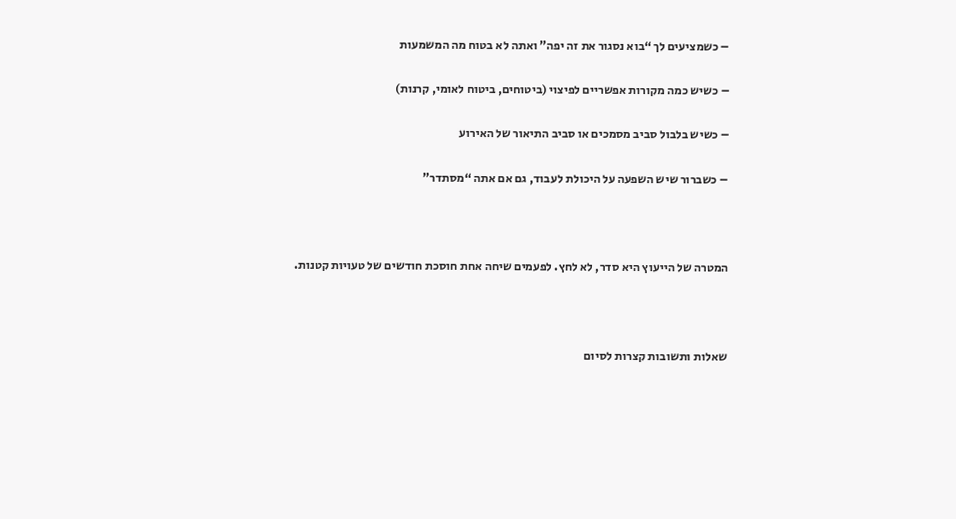– כשמציעים לך “בוא נסגור את זה יפה” ואתה לא בטוח מה המשמעות

– כשיש כמה מקורות אפשריים לפיצוי (ביטוחים, ביטוח לאומי, קרנות)

– כשיש בלבול סביב מסמכים או סביב התיאור של האירוע

– כשברור שיש השפעה על היכולת לעבוד, גם אם אתה “מסתדר”



המטרה של הייעוץ היא סדר, לא לחץ. לפעמים שיחה אחת חוסכת חודשים של טעויות קטנות.



שאלות ותשובות קצרות לסיום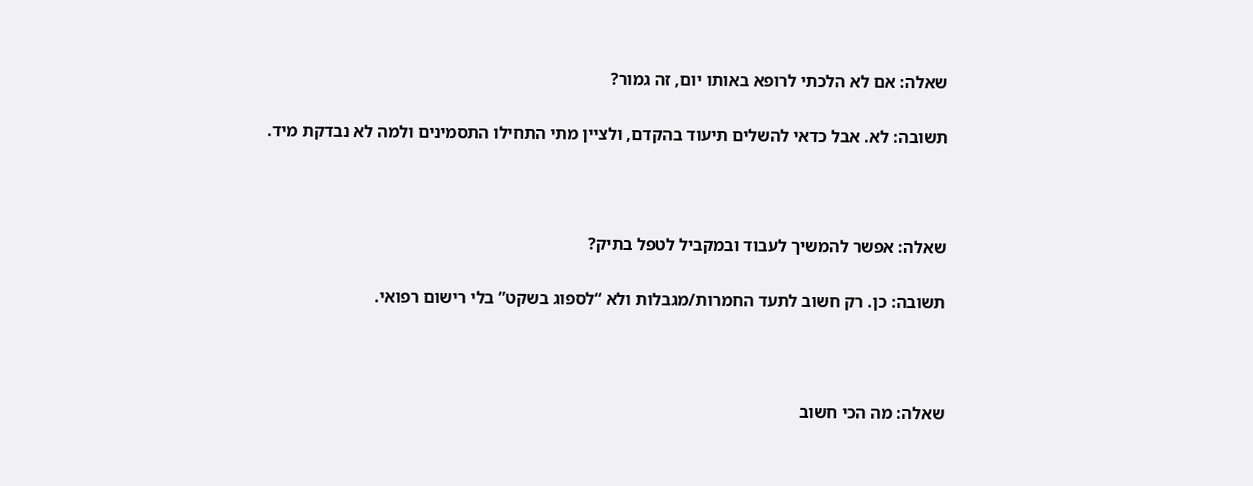שאלה: אם לא הלכתי לרופא באותו יום, זה גמור?

תשובה: לא. אבל כדאי להשלים תיעוד בהקדם, ולציין מתי התחילו התסמינים ולמה לא נבדקת מיד.



שאלה: אפשר להמשיך לעבוד ובמקביל לטפל בתיק?

תשובה: כן. רק חשוב לתעד החמרות/מגבלות ולא “לספוג בשקט” בלי רישום רפואי.



שאלה: מה הכי חשוב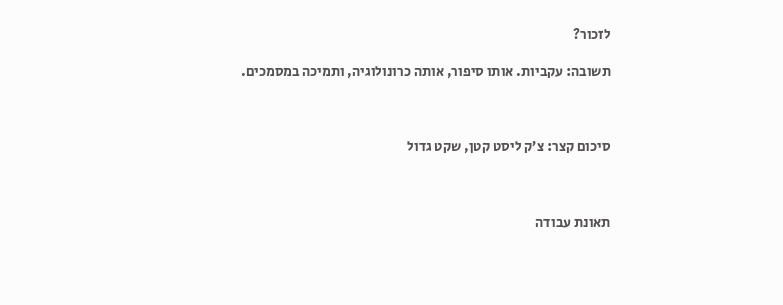לזכור?

תשובה: עקביות. אותו סיפור, אותה כרונולוגיה, ותמיכה במסמכים.



סיכום קצר: צ’ק ליסט קטן, שקט גדול



תאונת עבודה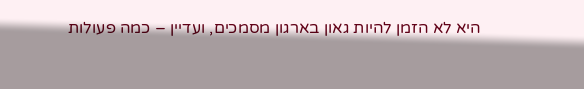היא לא הזמן להיות גאון בארגון מסמכים, ועדיין – כמה פעולות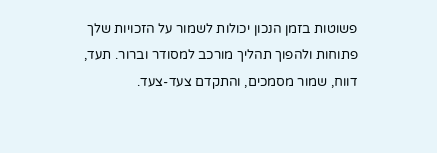פשוטות בזמן הנכון יכולות לשמור על הזכויות שלך פתוחות ולהפוך תהליך מורכב למסודר וברור. תעד, דווח, שמור מסמכים, והתקדם צעד-צעד.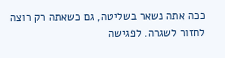ככה אתה נשאר בשליטה, גם כשאתה רק רוצה לחזור לשגרה. לפגישה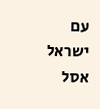עם ישראל אסל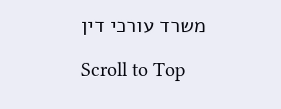משרד עורכי דין

Scroll to Top